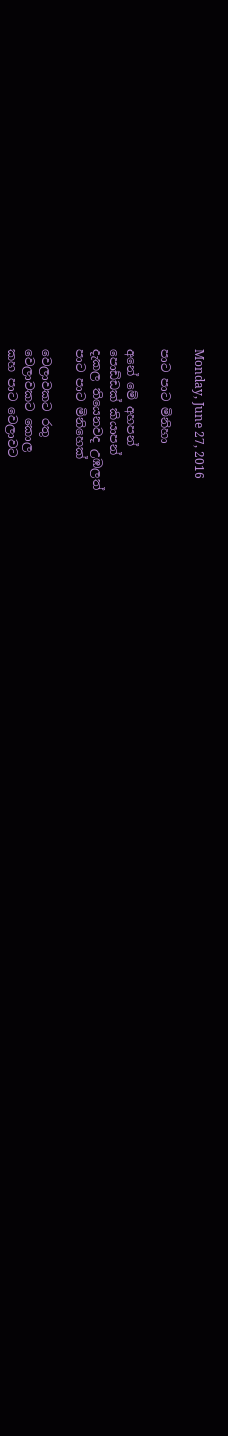Monday, June 27, 2016

පාට පාට මිනිහා

අනේ මේ අහපන්
පොඩ්ඩක් කියාපන්
දැකල තියෙනවද උඹලත්
පාට පාට මිනිහෙක්

වෙලාවකට රතු
වෙලාවකට කොල
කහ පාට වෙලාවට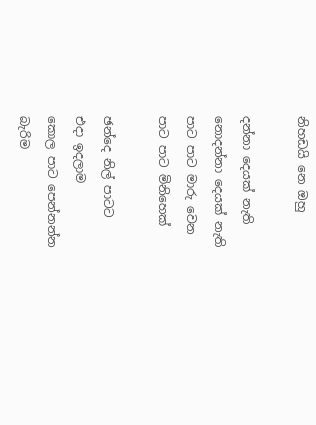නිහඩයි නෙ ඔහු

දන්නා දෙයක් නැති
නොදන්නා දෙයක් නැති
පාට පාට මාරු වෙන
පාට පාට මිනිහෙක්

ඡන්දෙ නිල් පාටට
එදා ඉදලාම
කොල පාට පෙන්නන්න
බැරිම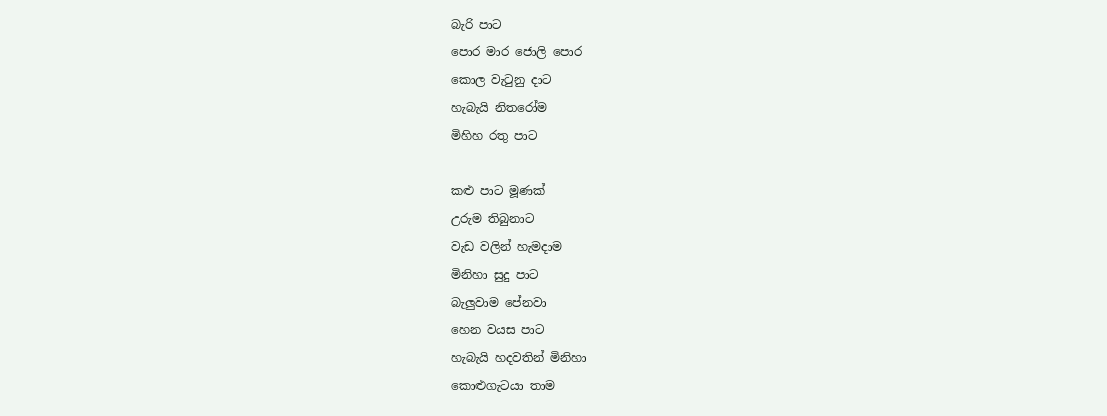බැරි පාට
පොර මාර ජොලි පොර
කොල වැටුනු දාට
හැබැයි නිතරෝම
මිහිහ රතු පාට

කළු පාට මූණක්
උරුම තිබුනාට
වැඩ වලින් හැමදාම
මිනිහා සුදු පාට
බැලුවාම පේනවා
හෙන වයස පාට
හැබැයි හදවතින් මිනිහා
කොළුගැටයා තාම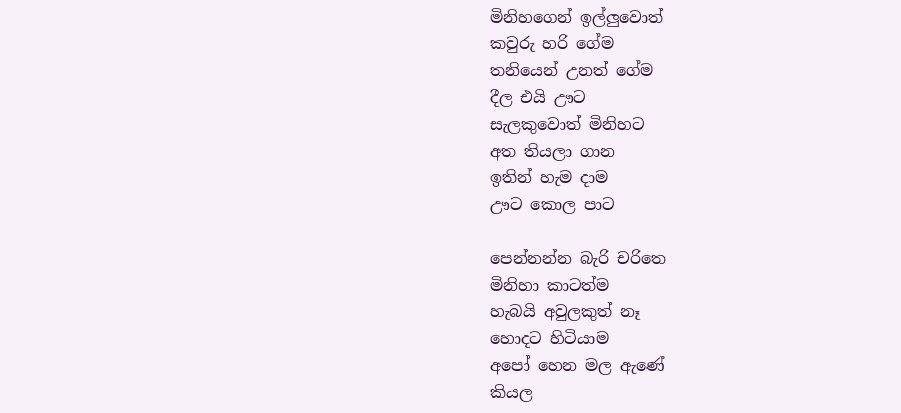මිනිහගෙන් ඉල්ලුවොත්
කවුරු හරි ගේම
තනියෙන් උනත් ගේම
දීල එයි ඌට
සැලකුවොත් මිනිහට
අත තියලා ගාන
ඉතින් හැම දාම
ඌට කොල පාට

පෙන්නන්න බැරි චරිතෙ
මිනිහා කාටත්ම
හැබයි අවුලකුත් නෑ
හොදට හිටියාම
අපෝ හෙන මල ඇණේ
කියල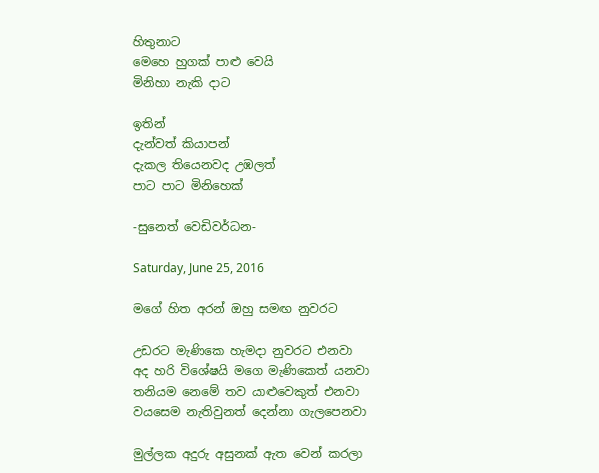හිතුනාට
මෙහෙ හුගක් පාළු වෙයි
මිනිහා නැකි දාට

ඉතින්
දැන්වත් කියාපන්
දැකල තියෙනවද උඹලත්
පාට පාට මිනිහෙක්

-සුනෙත් වෙඩිවර්ධන-

Saturday, June 25, 2016

මගේ හිත අරන් ඔහු සමඟ නුවරට

උඩරට මැණිකෙ හැමදා නුවරට එනවා
අද හරි විශේෂයි මගෙ මැණිකෙත් යනවා
තනියම නෙමේ තව යාළුවෙකුත් එනවා
වයසෙම නැතිවුනත් දෙන්නා ගැලපෙනවා

මුල්ලක අදුරු අසුනක් ඇත වෙන් කරලා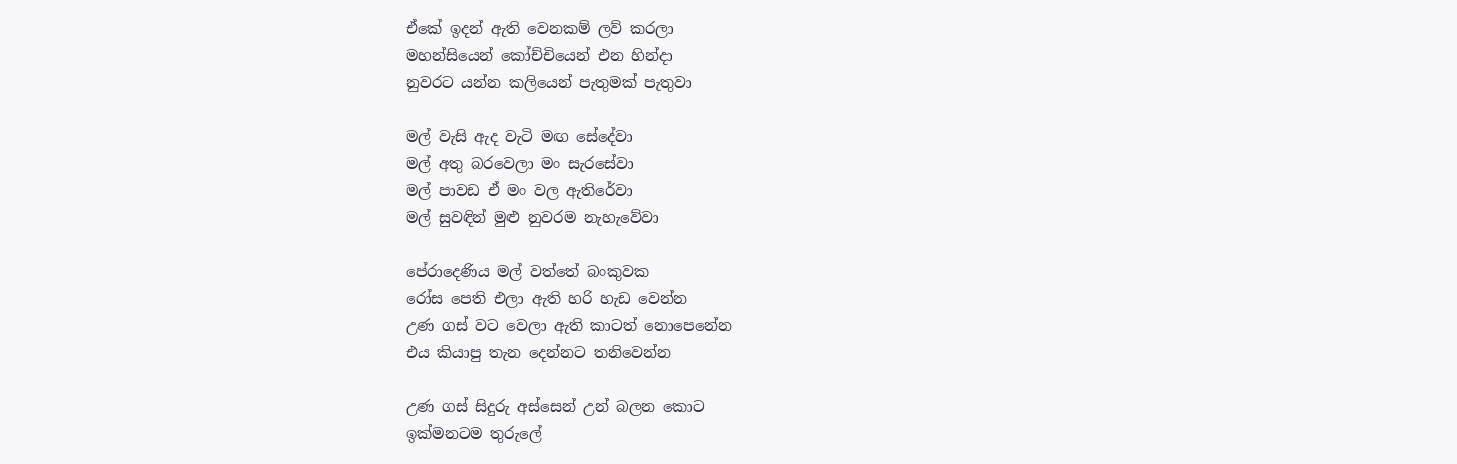ඒකේ ඉදන් ඇති වෙනකම් ලව් කරලා
මහන්සියෙන් කෝච්චියෙන් එන හින්දා
නුවරට යන්න කලියෙන් පැතුමක් පැතුවා

මල් වැසි ඇද වැටි මඟ සේදේවා
මල් අතු බරවෙලා මං සැරසේවා
මල් පාවඩ ඒ මං වල ඇතිරේවා
මල් සුවඳින් මුළු නුවරම නැහැවේවා

පේරාදෙණිය මල් වත්තේ බංකුවක
රෝස පෙති එලා ඇති හරි හැඩ වෙන්න
උණ ගස් වට වෙලා ඇති කාටත් නොපෙනේන
එය කියාපු තැන දෙන්නට තනිවෙන්න

උණ ගස් සිදුරු අස්සෙන් උන් බලන කොට
ඉක්මනටම තුරුලේ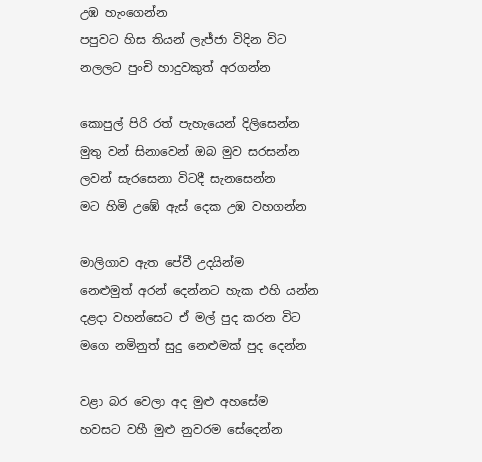උඹ හැංගෙන්න
පපුවට හිස තියන් ලැජ්ජා විදින විට
නලලට පුංචි හාදුවකුත් අරගන්න

කොපුල් පිරි රත් පැහැයෙන් දිලිසෙන්න
මුතු වන් සිනාවෙන් ඔබ මුව සරසන්න
ලවන් සැරසෙනා විටදී සැනසෙන්න
මට හිමි උඹේ ඇස් දෙක උඹ වහගන්න

මාලිගාව ඇත පේවී උදයින්ම
නෙළුමුත් අරන් දෙන්නට හැක එහි යන්න
දළදා වහන්සෙට ඒ මල් පුද කරන විට
මගෙ නමිනුත් සුදු නෙළුමක් පුද දෙන්න

වළා බර වෙලා අද මුළු අහසේම
හවසට වහී මුළු නුවරම සේදෙන්න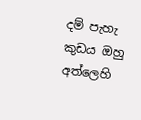දම් පැහැ කුඩය ඔහු අත්ලෙහි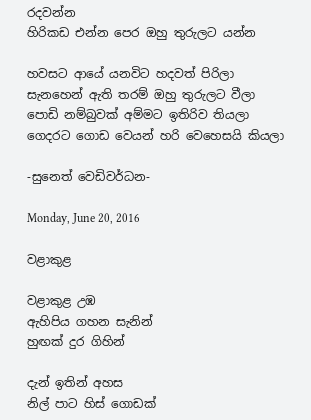රදවන්න
හිරිකඩ එන්න පෙර ඔහු තුරුලට යන්න

හවසට ආයේ යනවිට හදවත් පිරිලා
සැනහෙන් ඇති තරම් ඔහු තුරුලට වීලා
පොඩි නම්බුවක් අම්මට ඉතිරිව තියලා
ගෙදරට ගොඩ වෙයන් හරි වෙහෙසයි කියලා

-සුනෙත් වෙඩිවර්ධන-

Monday, June 20, 2016

වළාකුළ

වළාකුළ උඹ
ඇහිපිය ගහන සැනින්
හුඟක් දුර ගිහින්

දැන් ඉතින් අහස
නිල් පාට හිස් ගොඩක්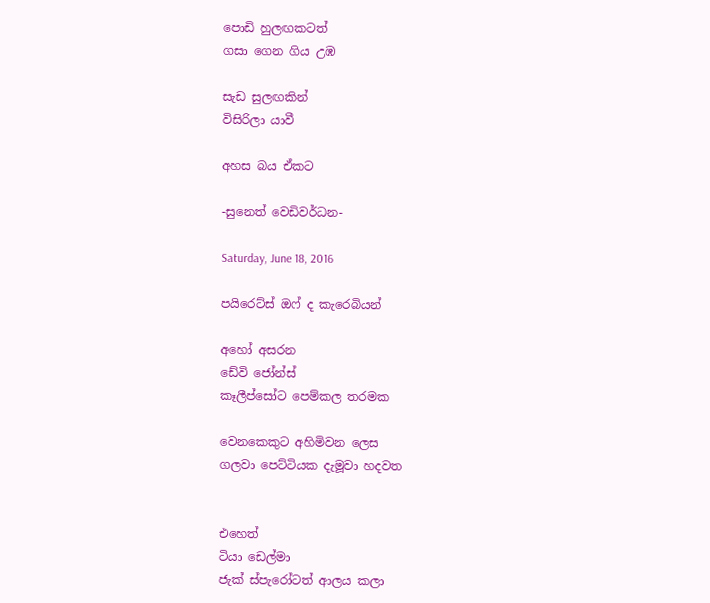පොඩි හුලඟකටත්
ගසා ගෙන ගිය උඹ

සැඩ සුලඟකින්
විසිරිලා යාවී

අහස බය ඒකට

-සුනෙත් වෙඩිවර්ධන-

Saturday, June 18, 2016

පයිරෙට්ස් ඔෆ් ද කැරෙබියන්

අහෝ අසරන
ඩේවි ජෝන්ස්
කෑලීප්සෝට පෙම්කල තරමක

වෙනකෙකුට අහිමිවන ලෙස
ගලවා පෙට්ටියක දැමූවා හදවත


එහෙත්
ටියා ඩෙල්මා
ජැක් ස්පැ‍රෝටත් ආලය කලා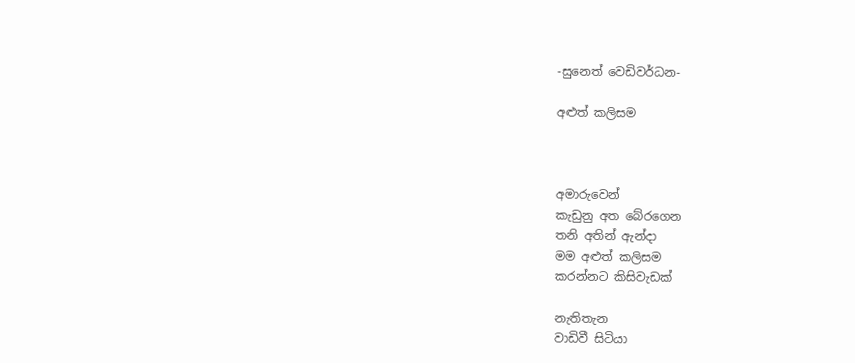-සුනෙත් වෙඩිවර්ධන-

අළුත් කලිසම



අමාරුවෙන්
කැඩුනු අත බේරගෙන
තනි අතින් ඇන්දා
මම අළුත් කලිසම
කරන්නට කිසිවැඩක්

නැතිතැන
වාඩිවී සිටියා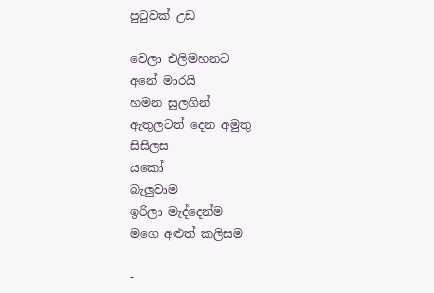පුටුවක් උඩ

වෙලා එලිමහනට
අනේ මාරයි
හමන සුලගින්
ඇතුලටත් දෙන අමුතු
සිසිලස
යකෝ
බැලුවාම
ඉරිලා මැද්දෙන්ම
මගෙ අළුත් කලිසම

-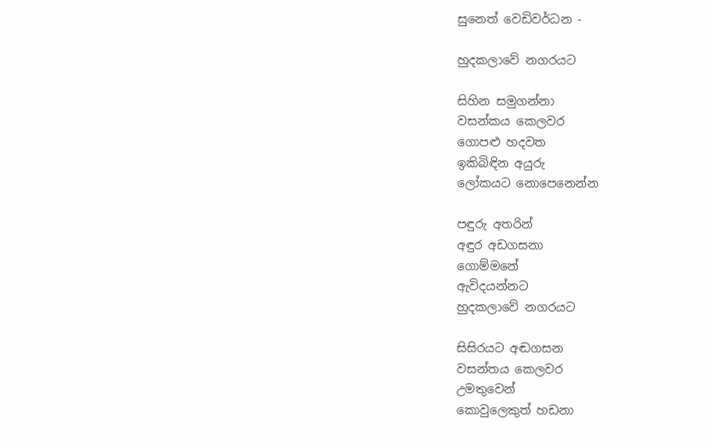සුනෙත් වෙඩිවර්ධන -

හුදකලාවේ නගරයට

සිහින සමුගන්නා
වසන්කය කෙලවර
ගොපළු හදවත
ඉකිබිඳින අයුරු
ලෝකයට නොපෙනෙන්න

පඳුරු අතරින්
අඳුර අඩගසනා
ගොම්මනේ
ඇවිදයන්නට
හුදකලාවේ නගරයට

සිසිරයට අඬගසන
වසන්තය කෙලවර
උමතුවෙන්
කොවුලෙකුත් හඩනා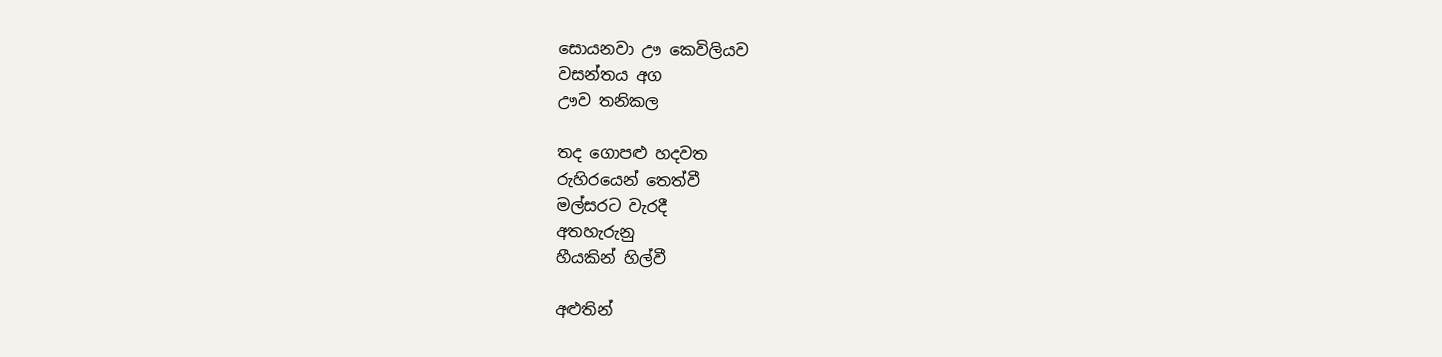සොයනවා ඌ කෙවිලියව
වසන්තය අග
ඌව තනිකල

තද ගොපළු හදවත
රුහිරයෙන් තෙත්වී
මල්සරට වැරදී
අතහැරුනු
හීයකින් හිල්වී

අළුතින්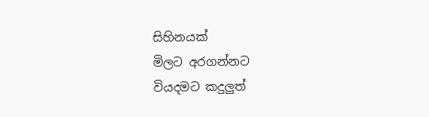සිහිනයක්
මිලට අරගන්නට
වියදමට කදුලුත්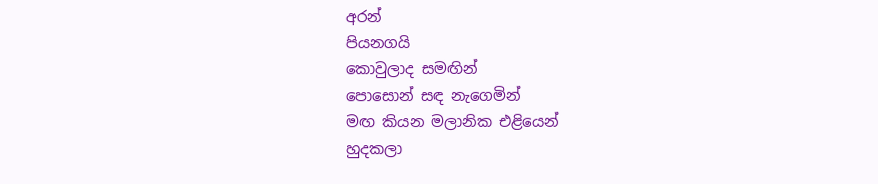අරන්
පියනගයි
කොවුලාද සමඟින්
පොසොන් සඳ නැගෙමින්
මඟ කියන මලානික එළියෙන්
හුදකලා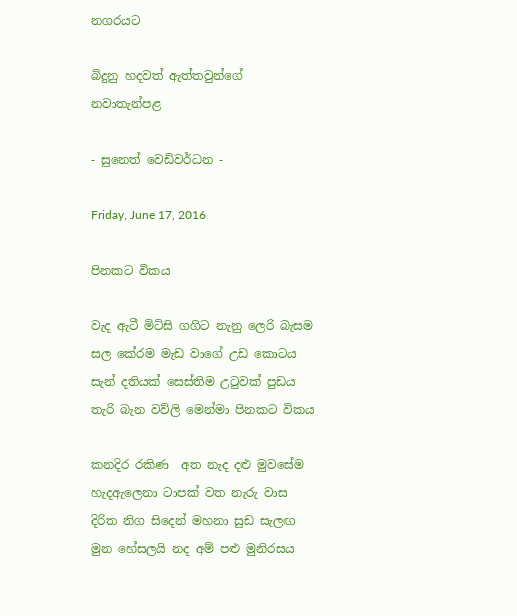නගරයට

බිදුනු හදවත් ඇත්තවුන්ගේ
නවාතැන්පළ

- සුනෙත් වෙඩිවර්ධන -

Friday, June 17, 2016

පිනකට විකය

වැද ඇටී මිටිසි ගගිට නැනු ලෙරි බැසම
සල කේරම මැඩ වාගේ උඩ කොටය
සැන් දතියක් සෙස්තිම උටුවක් පුඩය
තැරි බැන වව්ලි මෙන්මා පිනකට විකය

කනදිර රකිණ  අත නැද දළු මුවසේම
හැදඇලෙනා ටාපක් වත නැරු වාස
දිරිත නිග සිදෙන් මහනා සුඩ සැලඟ
මුන හේසලයි නද අම් පළු මුනිරසය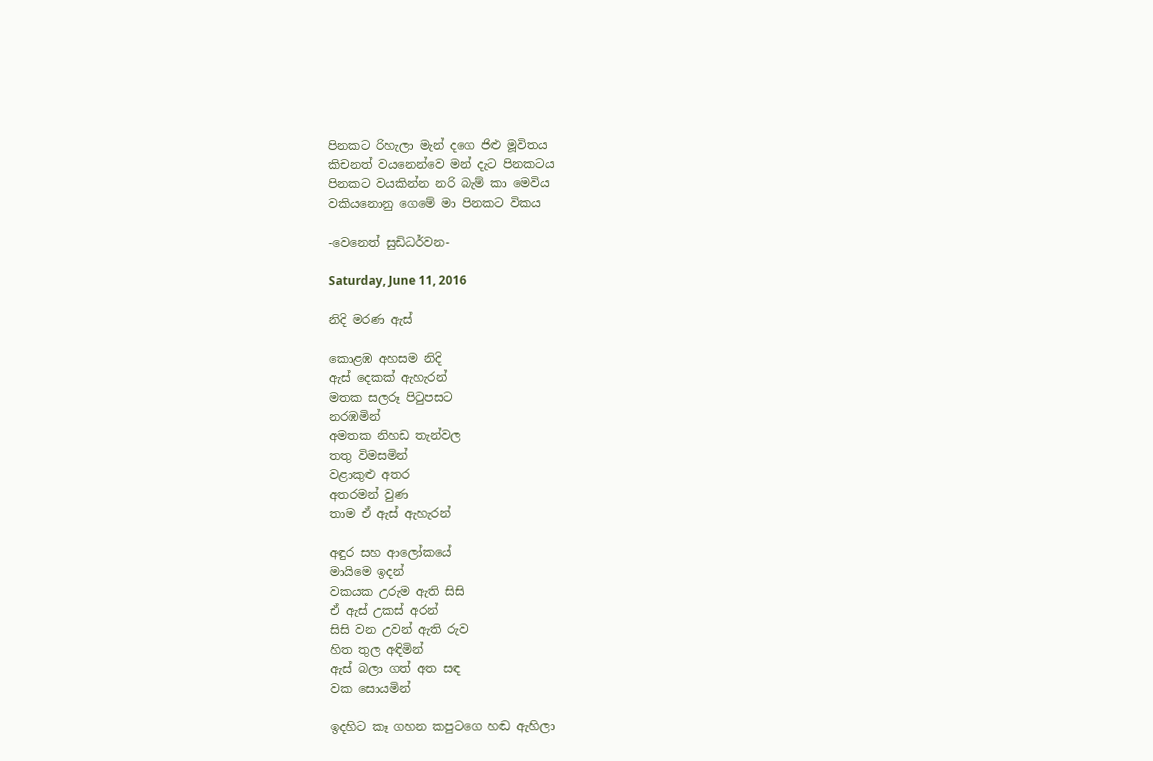පිනකට රිහැලා මැන් දගෙ ජිළු මූවිතය
කිචනත් වයනෙන්වෙ මන් දැට පිනකටය
පිනකට වයකින්න නරි බැම් කා මෙවිය
වකියනොනු ගෙමේ මා පිනකට විකය

-වෙනෙත් සුඩිධර්වන-

Saturday, June 11, 2016

නිදි මරණ ඇස්

කොළඹ අහසම නිදි
ඇස් දෙකක් ඇහැරන්
මතක සලරූ පිටුපසට
නරඹමින්
අමතක නිහඩ තැන්වල
තතු විමසමින්
වළාකුළු අතර
අතරමන් වුණ
තාම ඒ ඇස් ඇහැරන්

අඳුර සහ ආලෝකයේ
මායිමෙ ඉදන්
වකයක උරුම ඇති සිසි
ඒ ඇස් උකස් අරන්
සිසි වන උවන් ඇති රුව
හිත තුල අඳිමින්
ඇස් බලා ගත් අත සඳ
වක සොයමින්

ඉදහිට කෑ ගහන කපුටගෙ හඬ ඇහිලා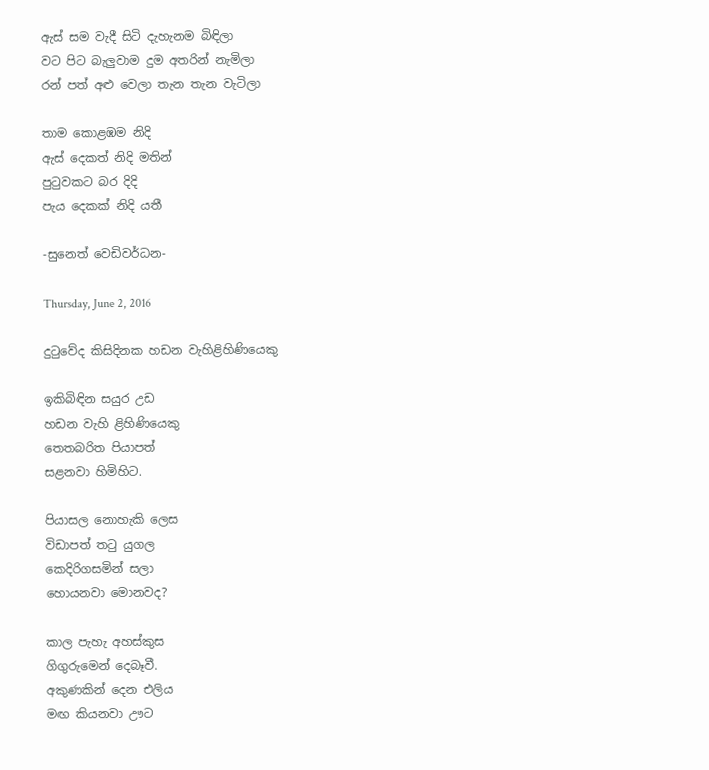ඇස් සම වැදී සිටි දැහැනම බිඳිලා
වට පිට බැලුවාම දුම අතරින් නැමිලා
රන් පත් අළු වෙලා තැන තැන වැටිලා

තාම කොළඹම නිදි
ඇස් දෙකත් නිදි මතින්
පුටුවකට බර දිදි
පැය දෙකක් නිදි යතී

-සුනෙත් වෙඩිවර්ධන-

Thursday, June 2, 2016

දුටුවේද කිසිදිනක හඩන වැහිළිහිණියෙකු

ඉකිබිඳින සයුර උඩ
හඩන වැහි ළිහිණියෙකු
තෙතබරිත පියාපත්
සළනවා හිමිහිට.

පියාසල නොහැකි ලෙස
විඩාපත් තටු යුගල
කෙදිරිගසමින් සලා
හොයනවා මොනවද?

කාල පැහැ අහස්කුස
ගිගුරුමෙන් දෙබෑවී.
අකුණකින් දෙන එලිය
මඟ කියනවා ඌට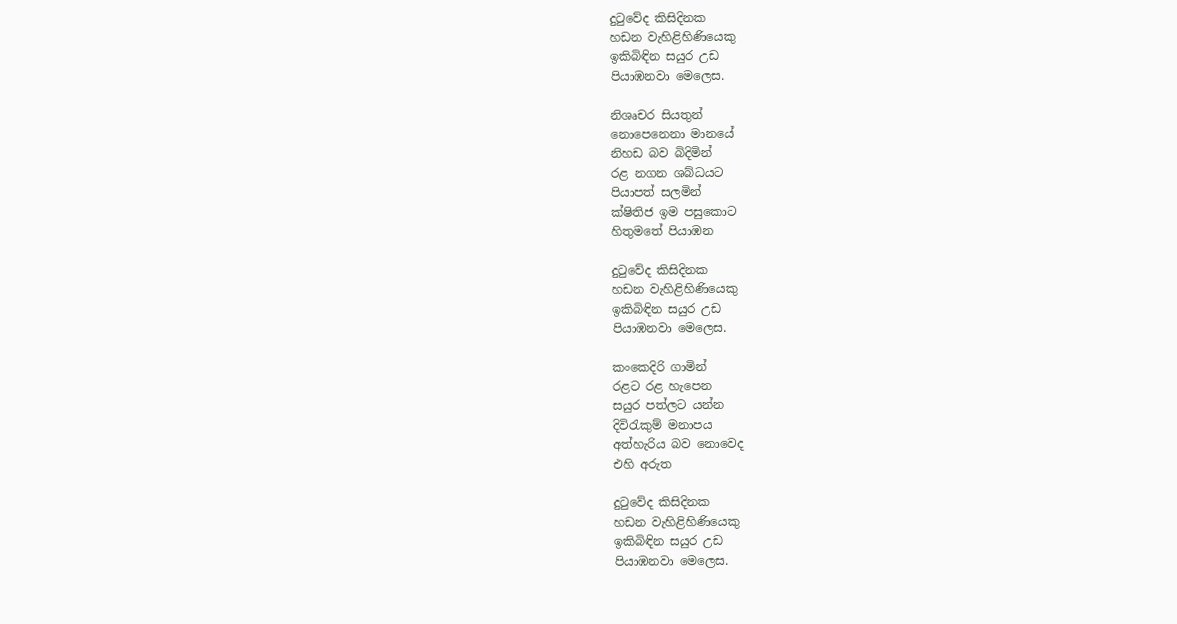දුටුවේද කිසිදිනක
හඩන වැහිළිහිණියෙකු
ඉකිබිඳින සයුර උඩ
පියාඹනවා මෙලෙස.

නිශෘචර සියතුන්
නොපෙනෙනා මානයේ
නිහඩ බව බිදිමින්
රළ නගන ශබ්ධයට
පියාපත් සලමින්
ක්ෂිතිජ ඉම පසුකොට
හිතුමතේ පියාඹන

දුටුවේද කිසිදිනක
හඩන වැහිළිහිණියෙකු
ඉකිබිඳින සයුර උඩ
පියාඹනවා මෙලෙස.

කංකෙදිරි ගාමින්
රළට රළ හැපෙන
සයුර පත්ලට යන්න
දිවිරැකුම් මනාපය
අත්හැරිය බව නොවෙද
එහි අරුත

දුටුවේද කිසිදිනක
හඩන වැහිළිහිණියෙකු
ඉකිබිඳින සයුර උඩ
පියාඹනවා මෙලෙස.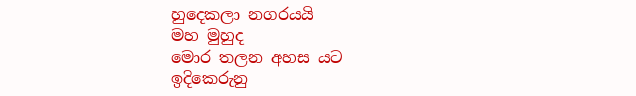හුදෙකලා නගරයයි
මහ මුහුද
මොර තලන අහස යට
ඉදිකෙරුනු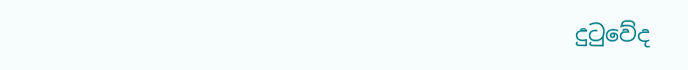දුටුවේද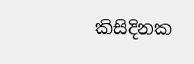කිසිදිනක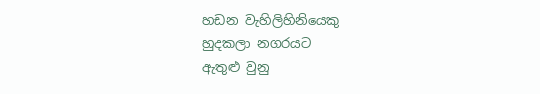හඩන වැහිලිහිනියෙකු
හුදකලා නගරයට
ඇතුළු වුනු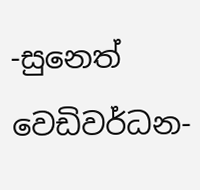-සුනෙත් වෙඩිවර්ධන-